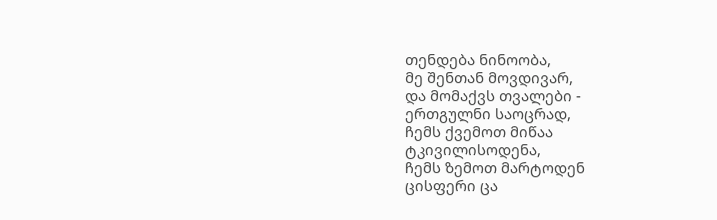თენდება ნინოობა,
მე შენთან მოვდივარ,
და მომაქვს თვალები -
ერთგულნი საოცრად,
ჩემს ქვემოთ მიწაა ტკივილისოდენა,
ჩემს ზემოთ მარტოდენ
ცისფერი ცა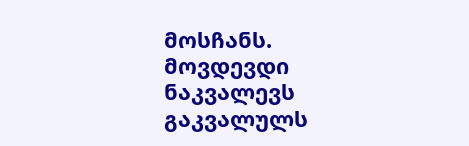მოსჩანს.
მოვდევდი ნაკვალევს გაკვალულს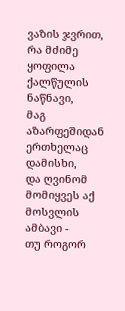ვაზის ჯვრით,
რა მძიმე ყოფილა ქალწულის
ნაწნავი,
მაგ აზარფეშიდან ერთხელაც დამისხი,
და ღვინომ მომიყვეს აქ მოსვლის ამბავი -
თუ როგორ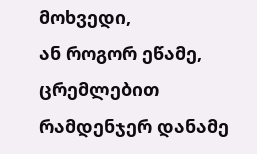მოხვედი,
ან როგორ ეწამე,
ცრემლებით რამდენჯერ დანამე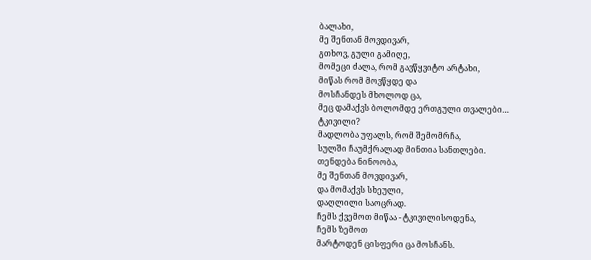ბალახი,
მე შენთან მოვდივარ,
გთხოვ, გული გამიღე,
მომეცი ძალა, რომ გავწყვიტო არტახი,
მიწას რომ მოვწყდე და
მოსჩანდეს მხოლოდ ცა,
მეც დამაქვს ბოლომდე ერთგული თვალები…
ტკივილი?
მადლობა უფალს, რომ შემომრჩა,
სულში ჩაუმქრალად მინთია სანთლები.
თენდება ნინოობა,
მე შენთან მოვდივარ,
და მომაქვს სხეული,
დაღლილი საოცრად.
ჩემს ქვემოთ მიწაა - ტკივილისოდენა,
ჩემს ზემოთ
მარტოდენ ცისფერი ცა მოსჩანს.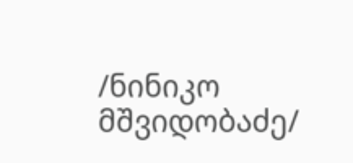/ნინიკო მშვიდობაძე/